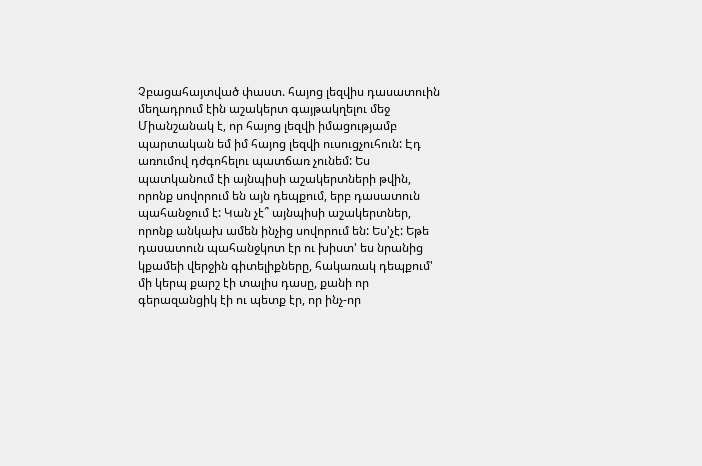Չբացահայտված փաստ. հայոց լեզվիս դասատուին մեղադրում էին աշակերտ գայթակղելու մեջ
Միանշանակ է, որ հայոց լեզվի իմացությամբ պարտական եմ իմ հայոց լեզվի ուսուցչուհուն: Էդ առումով դժգոհելու պատճառ չունեմ: Ես պատկանում էի այնպիսի աշակերտների թվին, որոնք սովորում են այն դեպքում, երբ դասատուն պահանջում է: Կան չէ՞ այնպիսի աշակերտներ, որոնք անկախ ամեն ինչից սովորում են: Ես'չէ: Եթե դասատուն պահանջկոտ էր ու խիստ' ես նրանից կքամեի վերջին գիտելիքները, հակառակ դեպքում' մի կերպ քարշ էի տալիս դասը, քանի որ գերազանցիկ էի ու պետք էր, որ ինչ-որ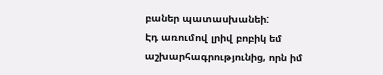բաներ պատասխանեի:
Էդ առումով լրիվ բոբիկ եմ աշխարհագրությունից, որն իմ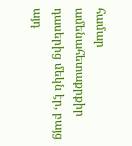համար ամենահետաքրքիր դասերից մեկն էր, բայց այդ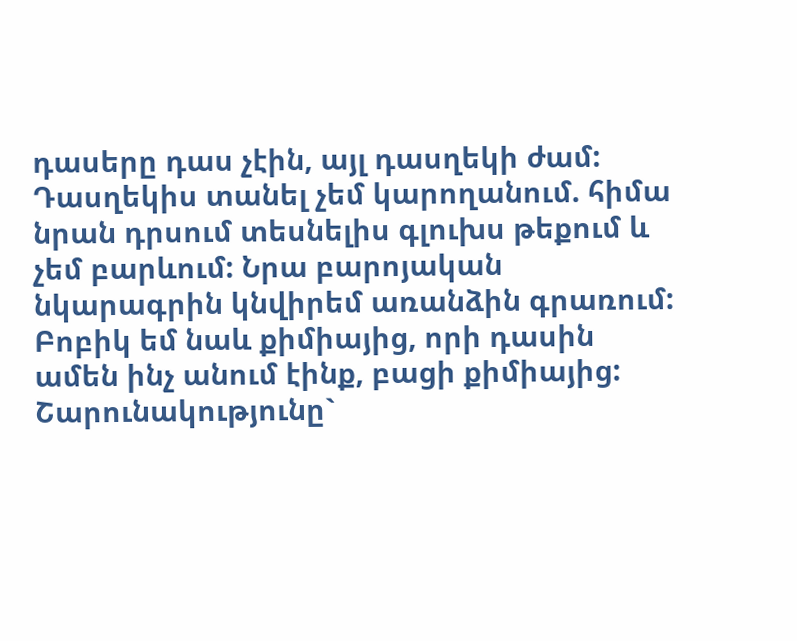դասերը դաս չէին, այլ դասղեկի ժամ: Դասղեկիս տանել չեմ կարողանում. հիմա նրան դրսում տեսնելիս գլուխս թեքում և չեմ բարևում: Նրա բարոյական նկարագրին կնվիրեմ առանձին գրառում: Բոբիկ եմ նաև քիմիայից, որի դասին ամեն ինչ անում էինք, բացի քիմիայից: Շարունակությունը`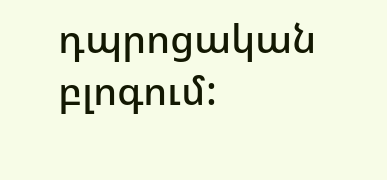դպրոցական բլոգում: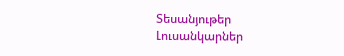Տեսանյութեր
Լուսանկարներ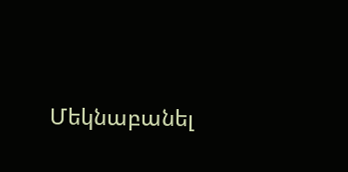Մեկնաբանել